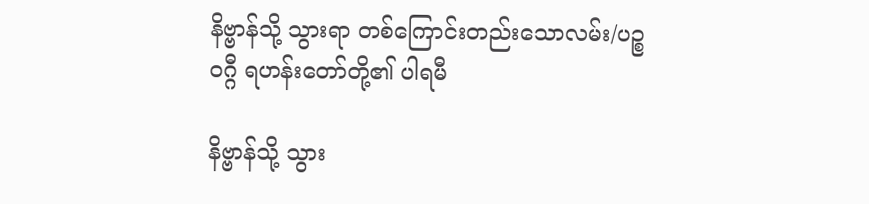နိဗ္ဗာန်သို့ သွားရာ တစ်ကြောင်းတည်းသောလမ်း/ပဉ္စဝဂ္ဂီ ရဟန်းတော်တို့၏ ပါရမီ

နိဗ္ဗာန်သို့ သွား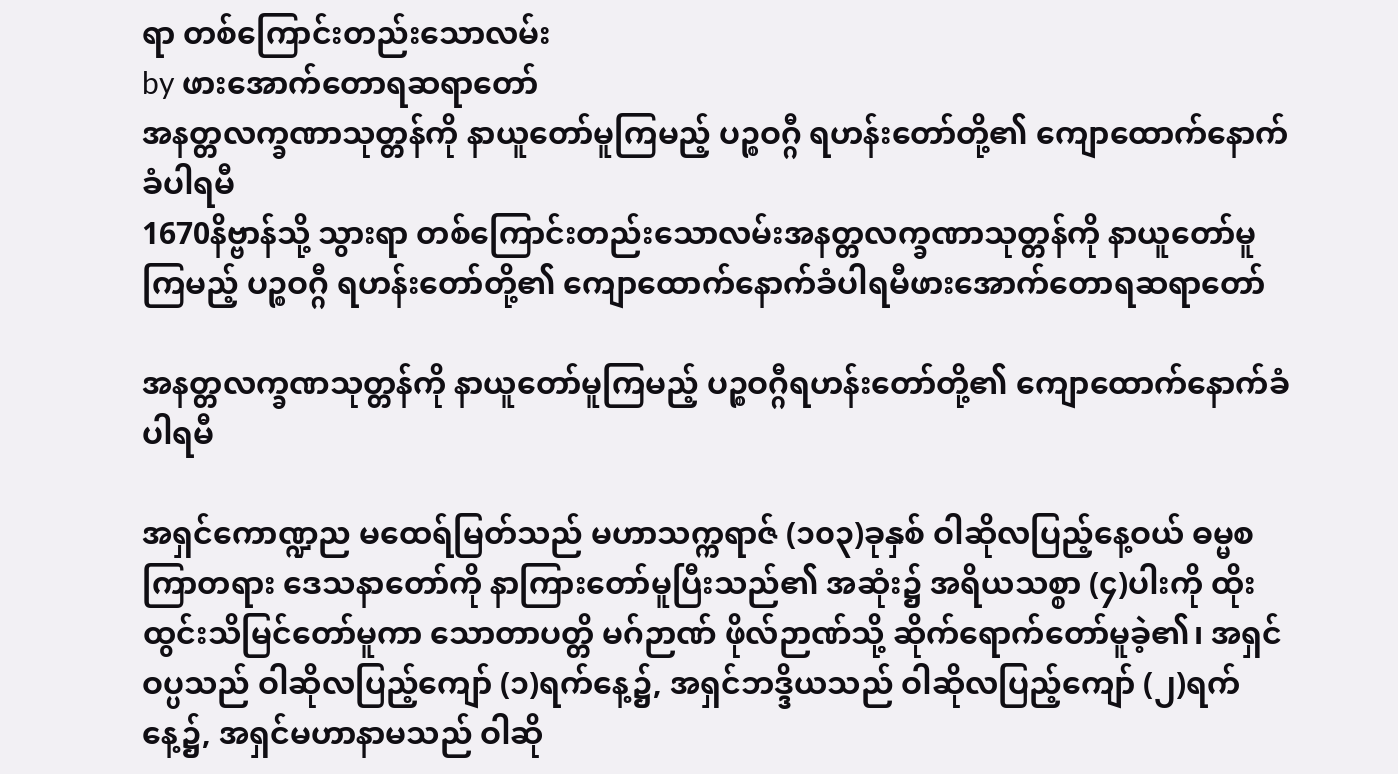ရာ တစ်ကြောင်းတည်းသောလမ်း
by ဖားအောက်တောရဆရာတော်
အနတ္တလက္ခဏာသုတ္တန်ကို နာယူတော်မူကြမည့် ပဉ္စဝဂ္ဂီ ရဟန်းတော်တို့၏ ကျောထောက်နောက်ခံပါရမီ
1670နိဗ္ဗာန်သို့ သွားရာ တစ်ကြောင်းတည်းသောလမ်းအနတ္တလက္ခဏာသုတ္တန်ကို နာယူတော်မူကြမည့် ပဉ္စဝဂ္ဂီ ရဟန်းတော်တို့၏ ကျောထောက်နောက်ခံပါရမီဖားအောက်တောရဆရာတော်

အနတ္တလက္ခဏသုတ္တန်ကို နာယူတော်မူကြမည့် ပဉ္စဝဂ္ဂီရဟန်းတော်တို့၏ ကျောထောက်နောက်ခံပါရမီ

အရှင်ကောဏ္ဍည မထေရ်မြတ်သည် မဟာသက္ကရာဇ် (၁၀၃)ခုနှစ် ဝါဆိုလပြည့်နေ့ဝယ် ဓမ္မစကြာတရား ဒေသနာတော်ကို နာကြားတော်မူပြီးသည်၏ အဆုံး၌ အရိယသစ္စာ (၄)ပါးကို ထိုးထွင်းသိမြင်တော်မူကာ သောတာပတ္တိ မဂ်ဉာဏ် ဖိုလ်ဉာဏ်သို့ ဆိုက်ရောက်တော်မူခဲ့၏၊ အရှင်ဝပ္ပသည် ဝါဆိုလပြည့်ကျော် (၁)ရက်နေ့၌, အရှင်ဘဒ္ဒိယသည် ဝါဆိုလပြည့်ကျော် (၂)ရက်နေ့၌, အရှင်မဟာနာမသည် ဝါဆို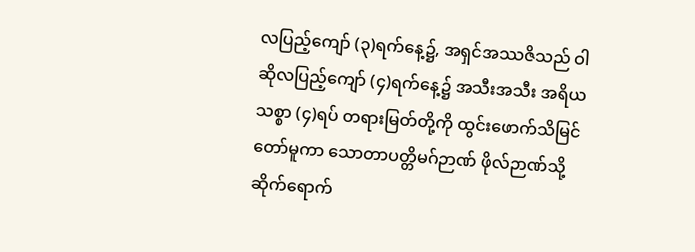လပြည့်ကျော် (၃)ရက်နေ့၌, အရှင်အဿဇိသည် ဝါဆိုလပြည့်ကျော် (၄)ရက်နေ့၌ အသီးအသီး အရိယသစ္စာ (၄)ရပ် တရားမြတ်တို့ကို ထွင်းဖောက်သိမြင်တော်မူကာ သောတာပတ္တိမဂ်ဉာဏ် ဖိုလ်ဉာဏ်သို့ ဆိုက်ရောက်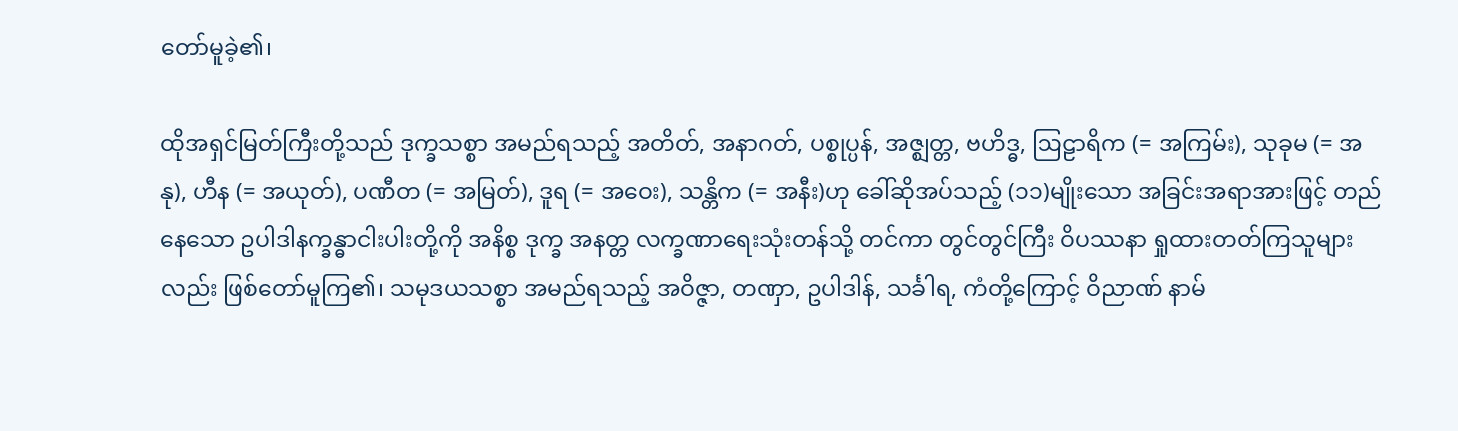တော်မူခဲ့၏၊

ထိုအရှင်မြတ်ကြီးတို့သည် ဒုက္ခသစ္စာ အမည်ရသည့် အတိတ်, အနာဂတ်, ပစ္စုပ္ပန်, အဇ္ဈတ္တ, ဗဟိဒ္ဓ, ဩဠာရိက (= အကြမ်း), သုခုမ (= အနု), ဟီန (= အယုတ်), ပဏီတ (= အမြတ်), ဒူရ (= အဝေး), သန္တိက (= အနီး)ဟု ခေါ်ဆိုအပ်သည့် (၁၁)မျိုးသော အခြင်းအရာအားဖြင့် တည်နေသော ဥပါဒါနက္ခန္ဓာငါးပါးတို့ကို အနိစ္စ ဒုက္ခ အနတ္တ လက္ခဏာရေးသုံးတန်သို့ တင်ကာ တွင်တွင်ကြီး ဝိပဿနာ ရှုထားတတ်ကြသူများလည်း ဖြစ်တော်မူကြ၏၊ သမုဒယသစ္စာ အမည်ရသည့် အဝိဇ္ဇာ, တဏှာ, ဥပါဒါန်, သင်္ခါရ, ကံတို့ကြောင့် ဝိညာဏ် နာမ်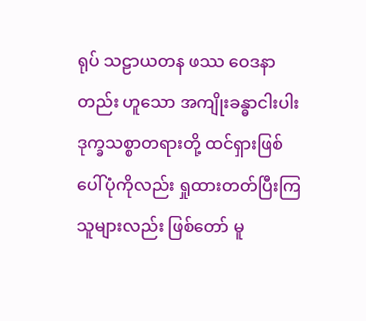ရုပ် သဠာယတန ဖဿ ဝေဒနာတည်း ဟူသော အကျိုးခန္ဓာငါးပါး ဒုက္ခသစ္စာတရားတို့ ထင်ရှားဖြစ်ပေါ်ပုံကိုလည်း ရှုထားတတ်ပြီးကြသူများလည်း ဖြစ်တော် မူ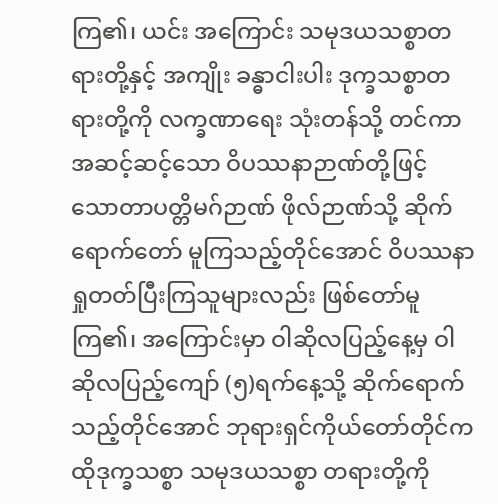ကြ၏၊ ယင်း အကြောင်း သမုဒယသစ္စာတရားတို့နှင့် အကျိုး ခန္ဓာငါးပါး ဒုက္ခသစ္စာတရားတို့ကို လက္ခဏာရေး သုံးတန်သို့ တင်ကာ အဆင့်ဆင့်သော ဝိပဿနာဉာဏ်တို့ဖြင့် သောတာပတ္တိမဂ်ဉာဏ် ဖိုလ်ဉာဏ်သို့ ဆိုက်ရောက်တော် မူကြသည့်တိုင်အောင် ဝိပဿနာရှုတတ်ပြီးကြသူများလည်း ဖြစ်တော်မူကြ၏၊ အကြောင်းမှာ ဝါဆိုလပြည့်နေ့မှ ဝါဆိုလပြည့်ကျော် (၅)ရက်နေ့သို့ ဆိုက်ရောက်သည့်တိုင်အောင် ဘုရားရှင်ကိုယ်တော်တိုင်က ထိုဒုက္ခသစ္စာ သမုဒယသစ္စာ တရားတို့ကို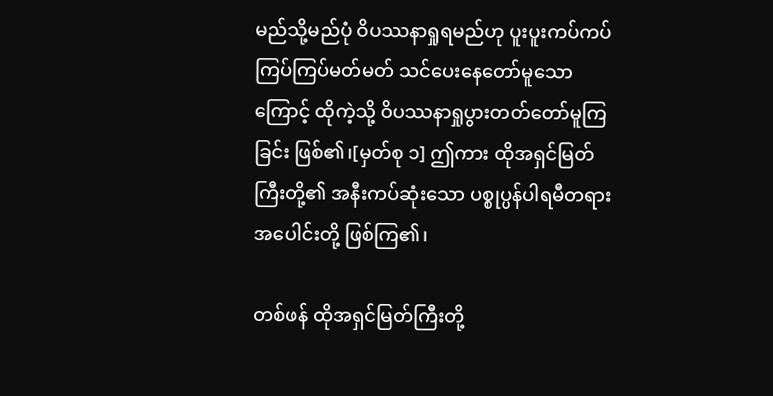မည်သို့မည်ပုံ ဝိပဿနာရှုရမည်ဟု ပူးပူးကပ်ကပ် ကြပ်ကြပ်မတ်မတ် သင်ပေးနေတော်မူသောကြောင့် ထိုကဲ့သို့ ဝိပဿနာရှုပွားတတ်တော်မူကြခြင်း ဖြစ်၏၊[မှတ်စု ၁] ဤကား ထိုအရှင်မြတ်ကြီးတို့၏ အနီးကပ်ဆုံးသော ပစ္စုပ္ပန်ပါရမီတရားအပေါင်းတို့ ဖြစ်ကြ၏၊

တစ်ဖန် ထိုအရှင်မြတ်ကြီးတို့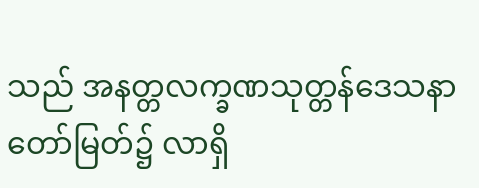သည် အနတ္တလက္ခဏသုတ္တန်ဒေသနာတော်မြတ်၌ လာရှိ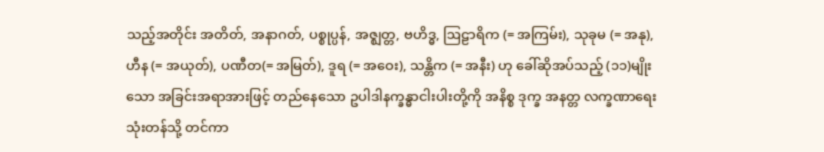သည့်အတိုင်း အတိတ်, အနာဂတ်, ပစ္စုပ္ပန်, အဇ္ဈတ္တ, ဗဟိဒ္ဓ, ဩဠာရိက (= အကြမ်း), သုခုမ (= အနု), ဟီန (= အယုတ်), ပဏီတ(= အမြတ်), ဒူရ (= အဝေး), သန္တိက (= အနီး) ဟု ခေါ်ဆိုအပ်သည့် (၁၁)မျိုးသော အခြင်းအရာအားဖြင့် တည်နေသော ဥပါဒါနက္ခန္ဓာငါးပါးတို့ကို အနိစ္စ ဒုက္ခ အနတ္တ လက္ခဏာရေးသုံးတန်သို့ တင်ကာ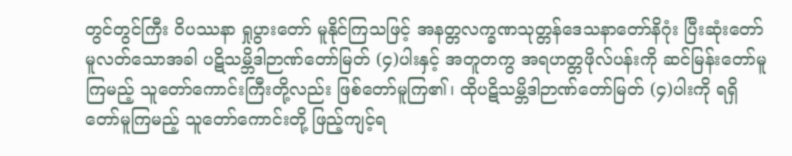တွင်တွင်ကြီး ဝိပဿနာ ရှုပွားတော် မူနိုင်ကြသဖြင့် အနတ္တလက္ခဏသုတ္တန်ဒေသနာတော်နိဂုံး ပြီးဆုံးတော်မူလတ်သောအခါ ပဋိသမ္ဘိဒါဉာဏ်တော်မြတ် (၄)ပါးနှင့် အတူတကွ အရဟတ္တဖိုလ်ပန်းကို ဆင်မြန်းတော်မူကြမည့် သူတော်ကောင်းကြီးတို့လည်း ဖြစ်တော်မူကြ၏၊ ထိုပဋိသမ္ဘိဒါဉာဏ်တော်မြတ် (၄)ပါးကို ရရှိတော်မူကြမည့် သူတော်ကောင်းတို့ ဖြည့်ကျင့်ရ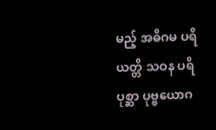မည့် အဓိဂမ ပရိယတ္တိ သဝန ပရိပုစ္ဆာ ပုဗ္ဗယောဂ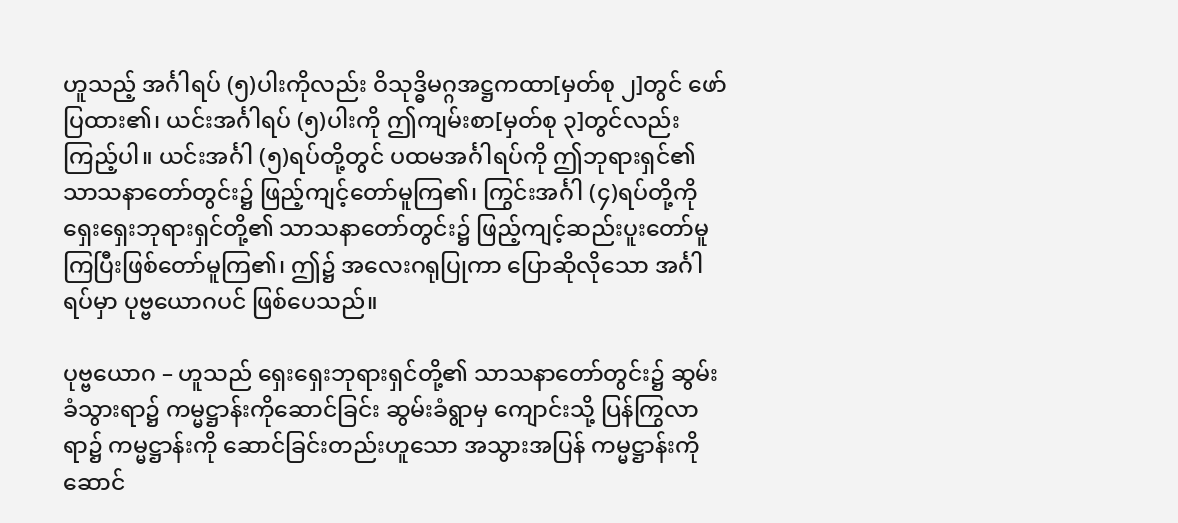ဟူသည့် အင်္ဂါရပ် (၅)ပါးကိုလည်း ဝိသုဒ္ဓိမဂ္ဂအဋ္ဌကထာ[မှတ်စု ၂]တွင် ဖော်ပြထား၏၊ ယင်းအင်္ဂါရပ် (၅)ပါးကို ဤကျမ်းစာ[မှတ်စု ၃]တွင်လည်း ကြည့်ပါ။ ယင်းအင်္ဂါ (၅)ရပ်တို့တွင် ပထမအင်္ဂါရပ်ကို ဤဘုရားရှင်၏ သာသနာတော်တွင်း၌ ဖြည့်ကျင့်တော်မူကြ၏၊ ကြွင်းအင်္ဂါ (၄)ရပ်တို့ကို ရှေးရှေးဘုရားရှင်တို့၏ သာသနာတော်တွင်း၌ ဖြည့်ကျင့်ဆည်းပူးတော်မူကြပြီးဖြစ်တော်မူကြ၏၊ ဤ၌ အလေးဂရုပြုကာ ပြောဆိုလိုသော အင်္ဂါရပ်မှာ ပုဗ္ဗယောဂပင် ဖြစ်ပေသည်။

ပုဗ္ဗယောဂ – ဟူသည် ရှေးရှေးဘုရားရှင်တို့၏ သာသနာတော်တွင်း၌ ဆွမ်းခံသွားရာ၌ ကမ္မဋ္ဌာန်းကိုဆောင်ခြင်း ဆွမ်းခံရွာမှ ကျောင်းသို့ ပြန်ကြွလာရာ၌ ကမ္မဋ္ဌာန်းကို ဆောင်ခြင်းတည်းဟူသော အသွားအပြန် ကမ္မဋ္ဌာန်းကိုဆောင်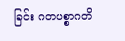ခြင်း ဂတပစ္စာဂတိ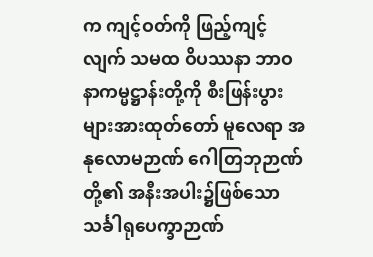က ကျင့်ဝတ်ကို ဖြည့်ကျင့်လျက် သမထ ဝိပဿနာ ဘာဝနာကမ္မဋ္ဌာန်းတို့ကို စီးဖြန်းပွားများအားထုတ်တော် မူလေရာ အနုလောမဉာဏ် ဂေါတြဘုဉာဏ်တို့၏ အနီးအပါး၌ဖြစ်သော သင်္ခါရုပေက္ခာဉာဏ်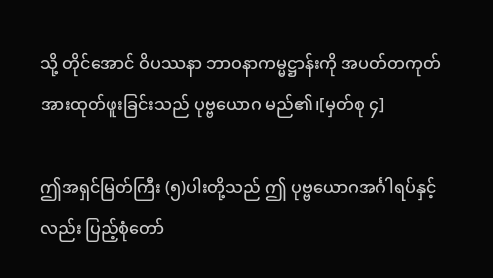သို့ တိုင်အောင် ဝိပဿနာ ဘာဝနာကမ္မဋ္ဌာန်းကို အပတ်တကုတ် အားထုတ်ဖူးခြင်းသည် ပုဗ္ဗယောဂ မည်၏၊[မှတ်စု ၄]

ဤအရှင်မြတ်ကြီး (၅)ပါးတို့သည် ဤ ပုဗ္ဗယောဂအင်္ဂါရပ်နှင့်လည်း ပြည့်စုံတော်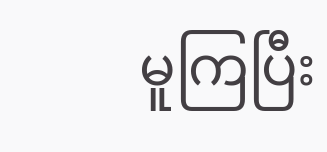မူကြပြီး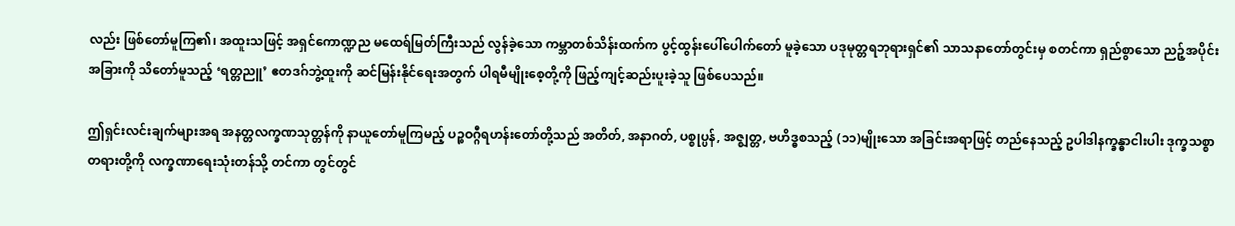လည်း ဖြစ်တော်မူကြ၏၊ အထူးသဖြင့် အရှင်ကောဏ္ဍည မထေရ်မြတ်ကြီးသည် လွန်ခဲ့သော ကမ္ဘာတစ်သိန်းထက်က ပွင့်ထွန်းပေါ်ပေါက်တော် မူခဲ့သော ပဒုမုတ္တရဘုရားရှင်၏ သာသနာတော်တွင်းမှ စတင်ကာ ရှည်စွာသော ညဉ့်အပိုင်းအခြားကို သိတော်မူသည့် ‘ရတ္တညူ’ ဧတဒဂ်ဘွဲ့ထူးကို ဆင်မြန်းနိုင်ရေးအတွက် ပါရမီမျိုးစေ့တို့ကို ဖြည့်ကျင့်ဆည်းပူးခဲ့သူ ဖြစ်ပေသည်။

ဤရှင်းလင်းချက်များအရ အနတ္တလက္ခဏသုတ္တန်ကို နာယူတော်မူကြမည့် ပဉ္စဝဂ္ဂီရဟန်းတော်တို့သည် အတိတ်, အနာဂတ်, ပစ္စုပ္ပန်, အဇ္ဈတ္တ, ဗဟိဒ္ဓစသည့် (၁၁)မျိုးသော အခြင်းအရာဖြင့် တည်နေသည့် ဥပါဒါနက္ခန္ဓာငါးပါး ဒုက္ခသစ္စာတရားတို့ကို လက္ခဏာရေးသုံးတန်သို့ တင်ကာ တွင်တွင်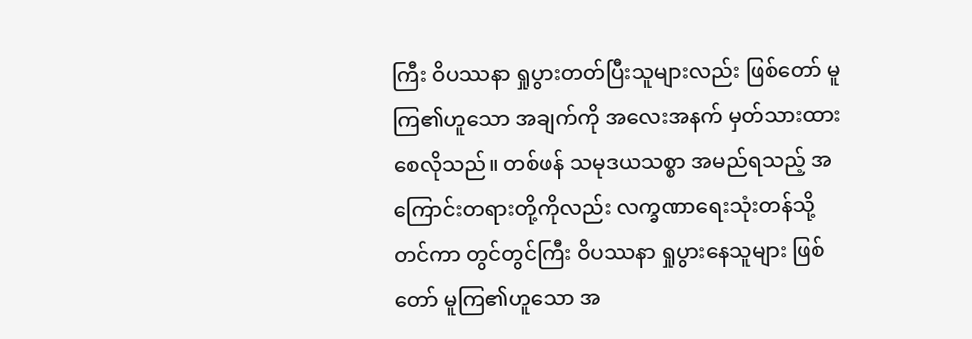ကြီး ဝိပဿနာ ရှုပွားတတ်ပြီးသူများလည်း ဖြစ်တော် မူကြ၏ဟူသော အချက်ကို အလေးအနက် မှတ်သားထားစေလိုသည်။ တစ်ဖန် သမုဒယသစ္စာ အမည်ရသည့် အကြောင်းတရားတို့ကိုလည်း လက္ခဏာရေးသုံးတန်သို့ တင်ကာ တွင်တွင်ကြီး ဝိပဿနာ ရှုပွားနေသူများ ဖြစ်တော် မူကြ၏ဟူသော အ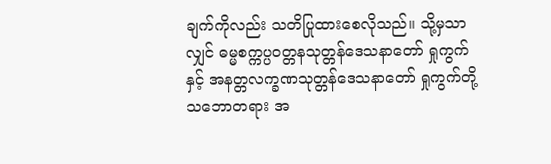ချက်ကိုလည်း သတိပြုထားစေလိုသည်။ သို့မှသာလျှင် ဓမ္မစက္ကပ္ပဝတ္တနသုတ္တန်ဒေသနာတော် ရှုကွက်နှင့် အနတ္တလက္ခဏသုတ္တန်ဒေသနာတော် ရှုကွက်တို့ သဘောတရား အ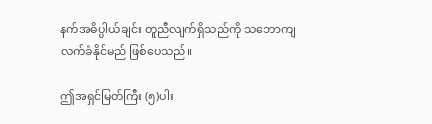နက်အဓိပ္ပါယ်ချင်း တူညီလျက်ရှိသည်ကို သဘောကျ လက်ခံနိုင်မည် ဖြစ်ပေသည်။

ဤအရှင်မြတ်ကြီး (၅)ပါး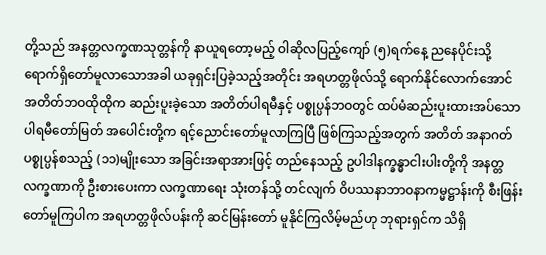တို့သည် အနတ္တလက္ခဏသုတ္တန်ကို နာယူရတော့မည့် ဝါဆိုလပြည့်ကျော် (၅)ရက်နေ့ ညနေပိုင်းသို့ ရောက်ရှိတော်မူလာသောအခါ ယခုရှင်းပြခဲ့သည့်အတိုင်း အရဟတ္တဖိုလ်သို့ ရောက်နိုင်လောက်အောင် အတိတ်ဘဝထိုထိုက ဆည်းပူးခဲ့သော အတိတ်ပါရမီနှင့် ပစ္စုပ္ပန်ဘဝတွင် ထပ်မံဆည်းပူးထားအပ်သော ပါရမီတော်မြတ် အပေါင်းတို့က ရင့်ညောင်းတော်မူလာကြပြီ ဖြစ်ကြသည့်အတွက် အတိတ် အနာဂတ် ပစ္စုပ္ပန်စသည့် (၁၁)မျိုးသော အခြင်းအရာအားဖြင့် တည်နေသည့် ဥပါဒါနက္ခန္ဓာငါးပါးတို့ကို အနတ္တလက္ခဏာကို ဦးစားပေးကာ လက္ခဏာရေး သုံးတန်သို့ တင်လျက် ဝိပဿနာဘာဝနာကမ္မဋ္ဌာန်းကို စီးဖြန်းတော်မူကြပါက အရဟတ္တဖိုလ်ပန်းကို ဆင်မြန်းတော် မူနိုင်ကြလိမ့်မည်ဟု ဘုရားရှင်က သိရှိ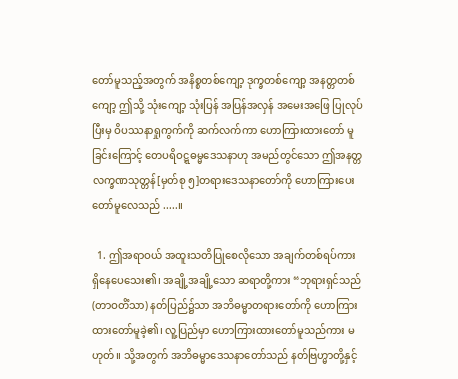တော်မူသည့်အတွက် အနိစ္စတစ်ကျော့ ဒုက္ခတစ်ကျော့ အနတ္တတစ်ကျော့ ဤသို့ သုံးကျော့ သုံးပြန် အပြန်အလှန် အမေးအဖြေ ပြုလုပ်ပြီးမှ ဝိပဿနာရှုကွက်ကို ဆက်လက်ကာ ဟောကြားထားတော် မူခြင်းကြောင့် တေပရိဝဋ္ဋဓမ္မဒေသနာဟု အမည်တွင်သော ဤအနတ္တလက္ခဏသုတ္တန်[မှတ်စု ၅]တရားဒေသနာတော်ကို ဟောကြားပေးတော်မူလေသည် .....။

  1. ဤအရာဝယ် အထူးသတိပြုစေလိုသော အချက်တစ်ရပ်ကား ရှိနေပေသေး၏၊ အချို့အချို့သော ဆရာတို့ကား “ဘုရားရှင်သည် (တာဝတိံသာ) နတ်ပြည်၌သာ အဘိဓမ္မာတရားတော်ကို ဟောကြားထားတော်မူခဲ့၏၊ လူ့ပြည်မှာ ဟောကြားထားတော်မူသည်ကား မဟုတ်။ သို့အတွက် အဘိဓမ္မာဒေသနာတော်သည် နတ်ဗြဟ္မာတို့နှင့်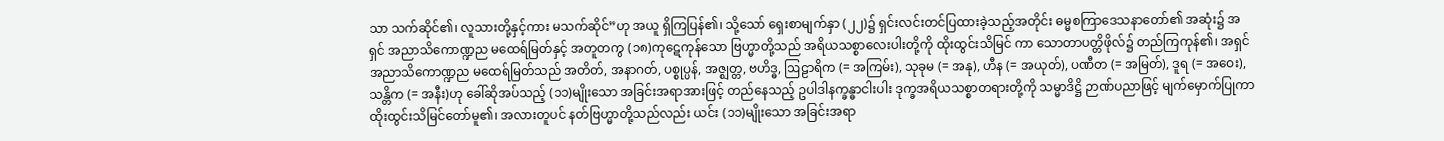သာ သက်ဆိုင်၏၊ လူသားတို့နှင့်ကား မသက်ဆိုင်”ဟု အယူ ရှိကြပြန်၏၊ သို့သော် ရှေးစာမျက်နှာ (၂၂)၌ ရှင်းလင်းတင်ပြထားခဲ့သည့်အတိုင်း ဓမ္မစကြာဒေသနာတော်၏ အဆုံး၌ အရှင် အညာသိကောဏ္ဍည မထေရ်မြတ်နှင့် အတူတကွ (၁၈)ကုဋေကုန်သော ဗြဟ္မာတို့သည် အရိယသစ္စာလေးပါးတို့ကို ထိုးထွင်းသိမြင် ကာ သောတာပတ္တိဖိုလ်၌ တည်ကြကုန်၏၊ အရှင်အညာသိကောဏ္ဍည မထေရ်မြတ်သည် အတိတ်, အနာဂတ်, ပစ္စုပ္ပန်, အဇ္ဈတ္တ, ဗဟိဒ္ဓ, ဩဠာရိက (= အကြမ်း), သုခုမ (= အနု), ဟီန (= အယုတ်), ပဏီတ (= အမြတ်), ဒူရ (= အဝေး), သန္တိက (= အနီး)ဟု ခေါ်ဆိုအပ်သည့် (၁၁)မျိုးသော အခြင်းအရာအားဖြင့် တည်နေသည့် ဥပါဒါနက္ခန္ဓာငါးပါး ဒုက္ခအရိယသစ္စာတရားတို့ကို သမ္မာဒိဋ္ဌိ ဉာဏ်ပညာဖြင့် မျက်မှောက်ပြုကာ ထိုးထွင်းသိမြင်တော်မူ၏၊ အလားတူပင် နတ်ဗြဟ္မာတို့သည်လည်း ယင်း (၁၁)မျိုးသော အခြင်းအရာ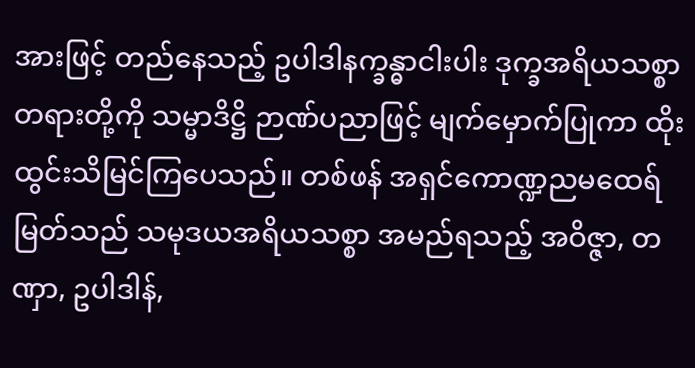အားဖြင့် တည်နေသည့် ဥပါဒါနက္ခန္ဓာငါးပါး ဒုက္ခအရိယသစ္စာတရားတို့ကို သမ္မာဒိဋ္ဌိ ဉာဏ်ပညာဖြင့် မျက်မှောက်ပြုကာ ထိုးထွင်းသိမြင်ကြပေသည်။ တစ်ဖန် အရှင်ကောဏ္ဍညမထေရ်မြတ်သည် သမုဒယအရိယသစ္စာ အမည်ရသည့် အဝိဇ္ဇာ, တဏှာ, ဥပါဒါန်,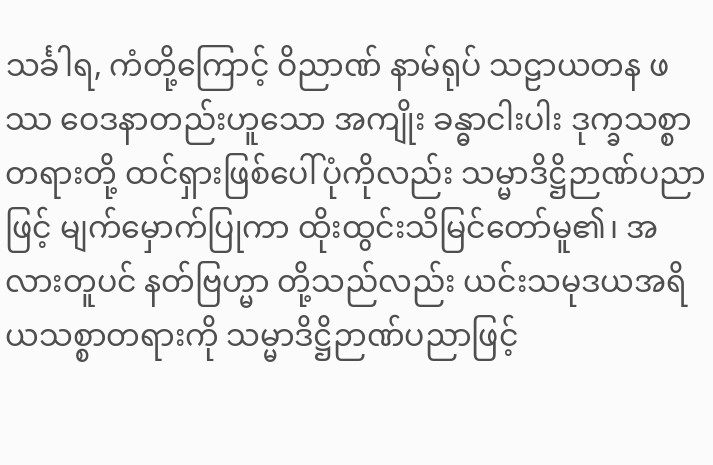သင်္ခါရ, ကံတို့ကြောင့် ဝိညာဏ် နာမ်ရုပ် သဠာယတန ဖဿ ဝေဒနာတည်းဟူသော အကျိုး ခန္ဓာငါးပါး ဒုက္ခသစ္စာတရားတို့ ထင်ရှားဖြစ်ပေါ်ပုံကိုလည်း သမ္မာဒိဋ္ဌိဉာဏ်ပညာဖြင့် မျက်မှောက်ပြုကာ ထိုးထွင်းသိမြင်တော်မူ၏၊ အလားတူပင် နတ်ဗြဟ္မာ တို့သည်လည်း ယင်းသမုဒယအရိယသစ္စာတရားကို သမ္မာဒိဋ္ဌိဉာဏ်ပညာဖြင့်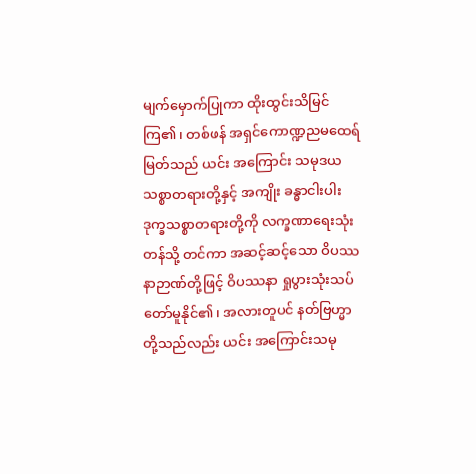မျက်မှောက်ပြုကာ ထိုးထွင်းသိမြင်ကြ၏၊ တစ်ဖန် အရှင်ကောဏ္ဍညမထေရ်မြတ်သည် ယင်း အကြောင်း သမုဒယသစ္စာတရားတို့နှင့် အကျိုး ခန္ဓာငါးပါး ဒုက္ခသစ္စာတရားတို့ကို လက္ခဏာရေးသုံးတန်သို့ တင်ကာ အဆင့်ဆင့်သော ဝိပဿနာဉာဏ်တို့ဖြင့် ဝိပဿနာ ရှုပွားသုံးသပ်တော်မူနိုင်၏၊ အလားတူပင် နတ်ဗြဟ္မာတို့သည်လည်း ယင်း အကြောင်းသမု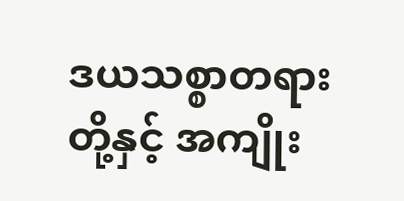ဒယသစ္စာတရားတို့နှင့် အကျိုး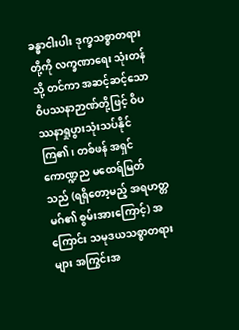ခန္ဓာငါးပါး ဒုက္ခသစ္စာတရားတို့ကို လက္ခဏာရေး သုံးတန်သို့ တင်ကာ အဆင့်ဆင့်သော ဝိပဿနာဉာဏ်တို့ဖြင့် ဝိပဿနာရှုပွားသုံးသပ်နိုင်ကြ၏၊ တစ်ဖန် အရှင်ကောဏ္ဍည မထေရ်မြတ်သည် (ရရှိတော့မည့် အရဟတ္တမဂ်၏ စွမ်းအားကြောင့်) အကြောင်း သမုဒယသစ္စာတရားများ အကြွင်းအ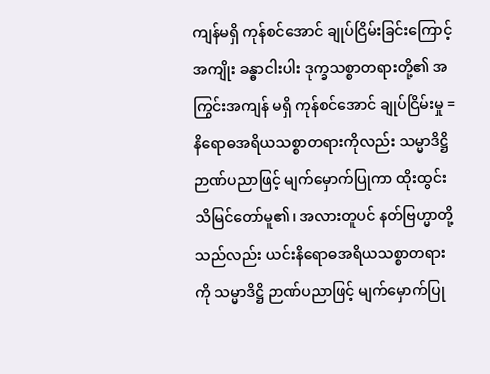ကျန်မရှိ ကုန်စင်အောင် ချုပ်ငြိမ်းခြင်းကြောင့် အကျိုး ခန္ဓာငါးပါး ဒုက္ခသစ္စာတရားတို့၏ အကြွင်းအကျန် မရှိ ကုန်စင်အောင် ချုပ်ငြိမ်းမှု = နိရောဓအရိယသစ္စာတရားကိုလည်း သမ္မာဒိဋ္ဌိ ဉာဏ်ပညာဖြင့် မျက်မှောက်ပြုကာ ထိုးထွင်းသိမြင်တော်မူ၏၊ အလားတူပင် နတ်ဗြဟ္မာတို့သည်လည်း ယင်းနိရောဓအရိယသစ္စာတရားကို သမ္မာဒိဋ္ဌိ ဉာဏ်ပညာဖြင့် မျက်မှောက်ပြု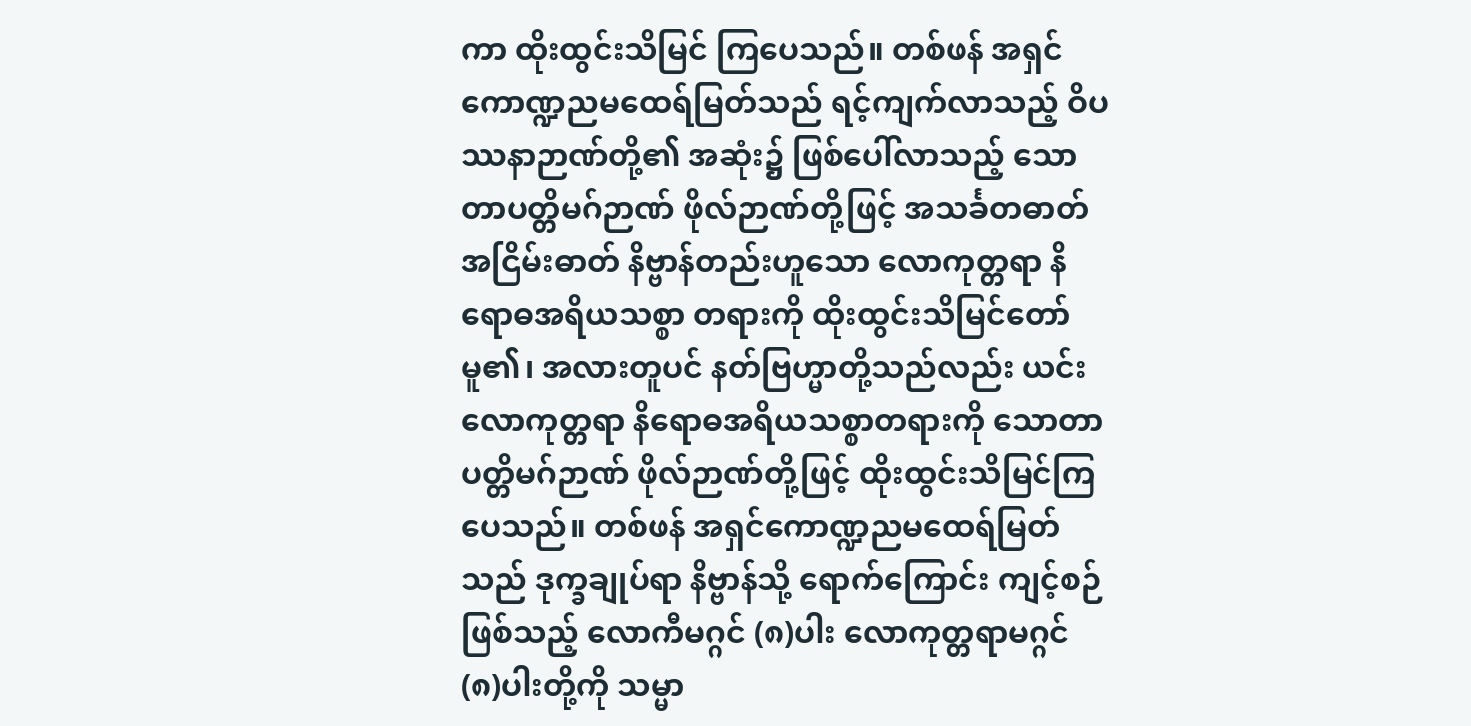ကာ ထိုးထွင်းသိမြင် ကြပေသည်။ တစ်ဖန် အရှင်ကောဏ္ဍညမထေရ်မြတ်သည် ရင့်ကျက်လာသည့် ဝိပဿနာဉာဏ်တို့၏ အဆုံး၌ ဖြစ်ပေါ်လာသည့် သောတာပတ္တိမဂ်ဉာဏ် ဖိုလ်ဉာဏ်တို့ဖြင့် အသင်္ခတဓာတ် အငြိမ်းဓာတ် နိဗ္ဗာန်တည်းဟူသော လောကုတ္တရာ နိရောဓအရိယသစ္စာ တရားကို ထိုးထွင်းသိမြင်တော်မူ၏၊ အလားတူပင် နတ်ဗြဟ္မာတို့သည်လည်း ယင်း လောကုတ္တရာ နိရောဓအရိယသစ္စာတရားကို သောတာပတ္တိမဂ်ဉာဏ် ဖိုလ်ဉာဏ်တို့ဖြင့် ထိုးထွင်းသိမြင်ကြပေသည်။ တစ်ဖန် အရှင်ကောဏ္ဍညမထေရ်မြတ်သည် ဒုက္ခချုပ်ရာ နိဗ္ဗာန်သို့ ရောက်ကြောင်း ကျင့်စဉ်ဖြစ်သည့် လောကီမဂ္ဂင် (၈)ပါး လောကုတ္တရာမဂ္ဂင် (၈)ပါးတို့ကို သမ္မာ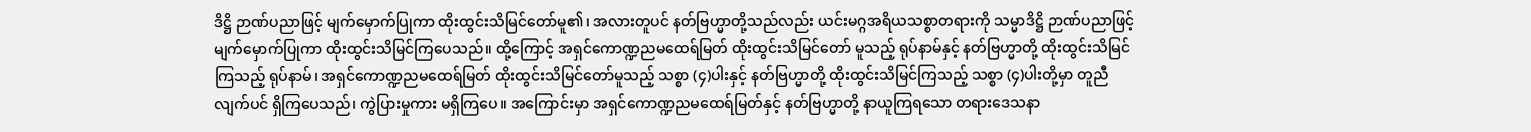ဒိဋ္ဌိ ဉာဏ်ပညာဖြင့် မျက်မှောက်ပြုကာ ထိုးထွင်းသိမြင်တော်မူ၏၊ အလားတူပင် နတ်ဗြဟ္မာတို့သည်လည်း ယင်းမဂ္ဂအရိယသစ္စာတရားကို သမ္မာဒိဋ္ဌိ ဉာဏ်ပညာဖြင့် မျက်မှောက်ပြုကာ ထိုးထွင်းသိမြင်ကြပေသည်။ ထို့ကြောင့် အရှင်ကောဏ္ဍညမထေရ်မြတ် ထိုးထွင်းသိမြင်တော် မူသည့် ရုပ်နာမ်နှင့် နတ်ဗြဟ္မာတို့ ထိုးထွင်းသိမြင်ကြသည့် ရုပ်နာမ်၊ အရှင်ကောဏ္ဍညမထေရ်မြတ် ထိုးထွင်းသိမြင်တော်မူသည့် သစ္စာ (၄)ပါးနှင့် နတ်ဗြဟ္မာတို့ ထိုးထွင်းသိမြင်ကြသည့် သစ္စာ (၄)ပါးတို့မှာ တူညီလျက်ပင် ရှိကြပေသည်၊ ကွဲပြားမှုကား မရှိကြပေ။ အကြောင်းမှာ အရှင်ကောဏ္ဍညမထေရ်မြတ်နှင့် နတ်ဗြဟ္မာတို့ နာယူကြရသော တရားဒေသနာ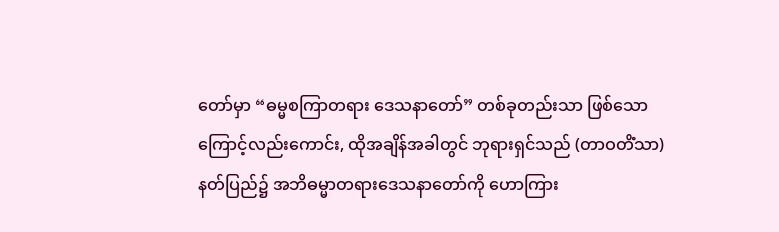တော်မှာ “ဓမ္မစကြာတရား ဒေသနာတော်” တစ်ခုတည်းသာ ဖြစ်သောကြောင့်လည်းကောင်း, ထိုအချိန်အခါတွင် ဘုရားရှင်သည် (တာဝတိံသာ) နတ်ပြည်၌ အဘိဓမ္မာတရားဒေသနာတော်ကို ဟောကြား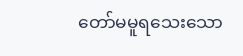တော်မမူရသေးသော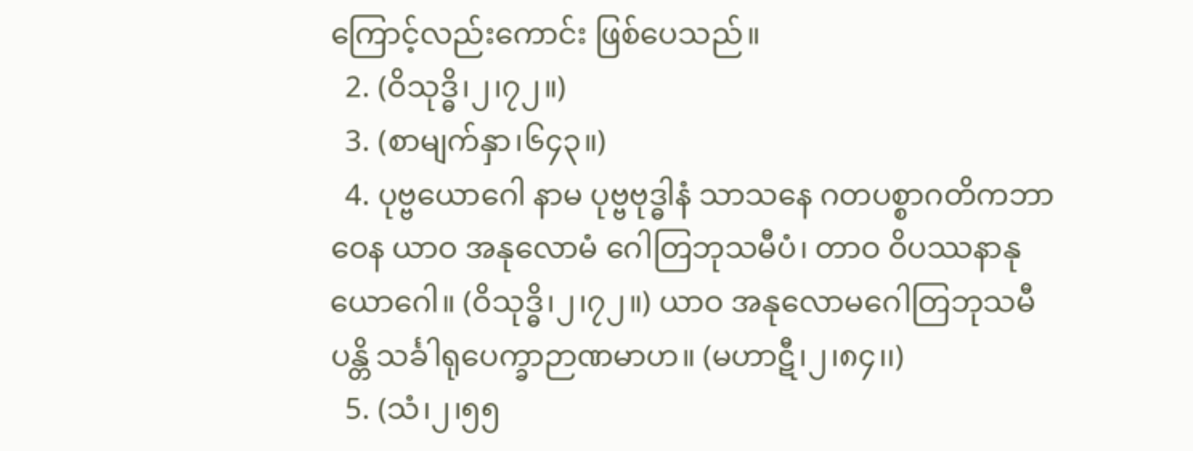ကြောင့်လည်းကောင်း ဖြစ်ပေသည်။
  2. (ဝိသုဒ္ဓိ၊၂၊၇၂။)
  3. (စာမျက်နှာ၊၆၄၃။)
  4. ပုဗ္ဗယောဂေါ နာမ ပုဗ္ဗဗုဒ္ဓါနံ သာသနေ ဂတပစ္စာဂတိကဘာဝေန ယာဝ အနုလောမံ ဂေါတြဘုသမီပံ၊ တာဝ ဝိပဿနာနုယောဂေါ။ (ဝိသုဒ္ဓိ၊၂၊၇၂။) ယာဝ အနုလောမဂေါတြဘုသမီပန္တိ သင်္ခါရုပေက္ခာဉာဏမာဟ။ (မဟာဋီ၊၂၊၈၄၊၊)
  5. (သံ၊၂၊၅၅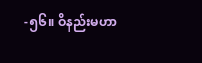-၅၆။ ဝိနည်းမဟာ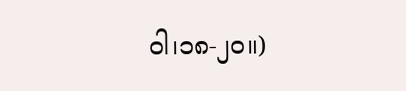ဝါ၊၁၈-၂၀။)